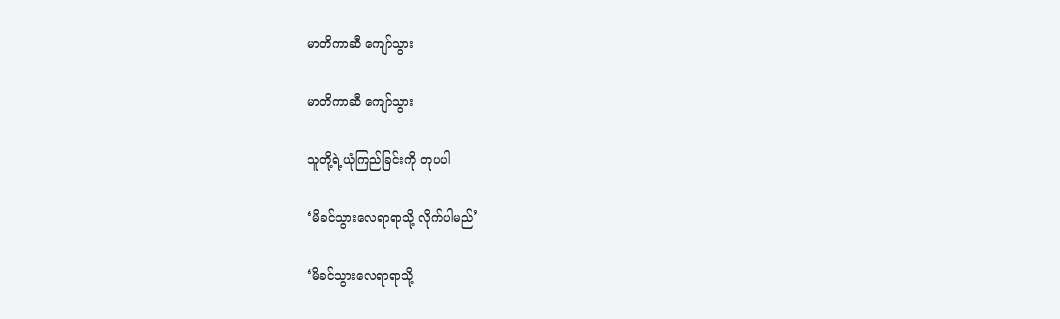မာတိကာဆီ ကျော်သွား

မာတိကာဆီ ကျော်သွား

သူတို့ရဲ့ယုံကြည်ခြင်းကို တုပပါ

‘မိခင်သွားလေရာရာသို့ လိုက်ပါမည်’

‘မိခင်သွားလေရာရာသို့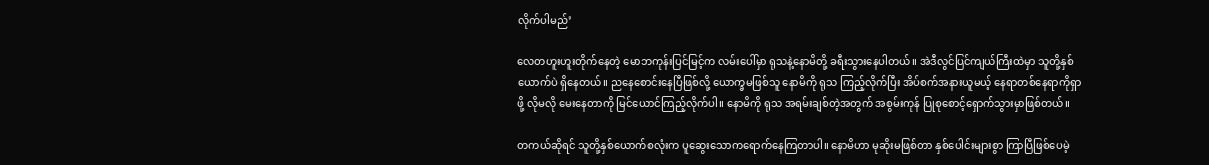လိုက်ပါမည်’

လေတဟူးဟူးတိုက်နေတဲ့ မောဘကုန်းပြင်မြင့်က လမ်းပေါ်မှာ ရုသနဲ့နောမိတို့ ခရီးသွားနေပါတယ်။ အဲဒီလွင်ပြင်ကျယ်ကြီးထဲမှာ သူတို့နှစ်ယောက်ပဲ ရှိနေတယ်။ ညနေစောင်းနေပြီဖြစ်လို့ ယောက္ခမဖြစ်သူ နောမိကို ရုသ ကြည့်လိုက်ပြီး အိပ်စက်အနားယူမယ့် နေရာတစ်နေရာကိုရှာဖို့ လိုမလို မေးနေတာကို မြင်ယောင်ကြည့်လိုက်ပါ။ နောမိကို ရုသ အရမ်းချစ်တဲ့အတွက် အစွမ်းကုန် ပြုစုစောင့်ရှောက်သွားမှာဖြစ်တယ်။

တကယ်ဆိုရင် သူတို့နှစ်ယောက်စလုံးက ပူဆွေးသောကရောက်နေကြတာပါ။ နောမိဟာ မုဆိုးမဖြစ်တာ နှစ်ပေါင်းများစွာ ကြာပြီဖြစ်ပေမဲ့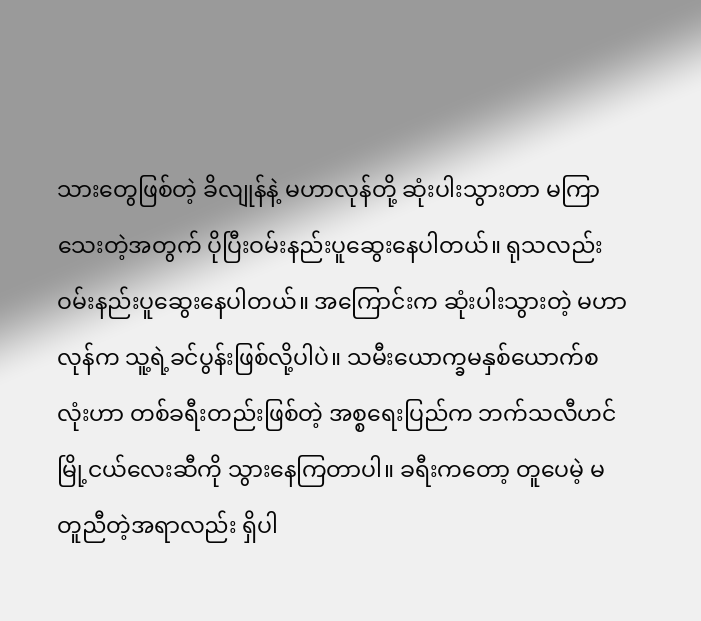သားတွေဖြစ်တဲ့ ခိလျုန်နဲ့ မဟာလုန်တို့ ဆုံးပါးသွားတာ မကြာသေးတဲ့အတွက် ပိုပြီးဝမ်းနည်းပူဆွေးနေပါတယ်။ ရုသလည်း ဝမ်းနည်းပူဆွေးနေပါတယ်။ အကြောင်းက ဆုံးပါးသွားတဲ့ မဟာလုန်က သူ့ရဲ့ခင်ပွန်းဖြစ်လို့ပါပဲ။ သမီးယောက္ခမနှစ်ယောက်စလုံးဟာ တစ်ခရီးတည်းဖြစ်တဲ့ အစ္စရေးပြည်က ဘက်သလီဟင်မြို့ငယ်လေးဆီကို သွားနေကြတာပါ။ ခရီးကတော့ တူပေမဲ့ မတူညီတဲ့အရာလည်း ရှိပါ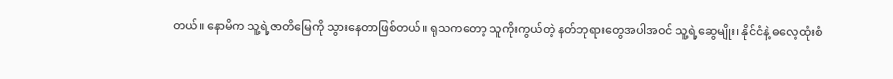တယ်။ နောမိက သူ့ရဲ့ဇာတိမြေကို သွားနေတာဖြစ်တယ်။ ရုသကတော့ သူကိုးကွယ်တဲ့ နတ်ဘုရားတွေအပါအဝင် သူ့ရဲ့ဆွေမျိုး၊ နိုင်ငံနဲ့ ဓလေ့ထုံးစံ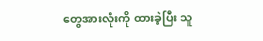တွေအားလုံးကို ထားခဲ့ပြီး သူ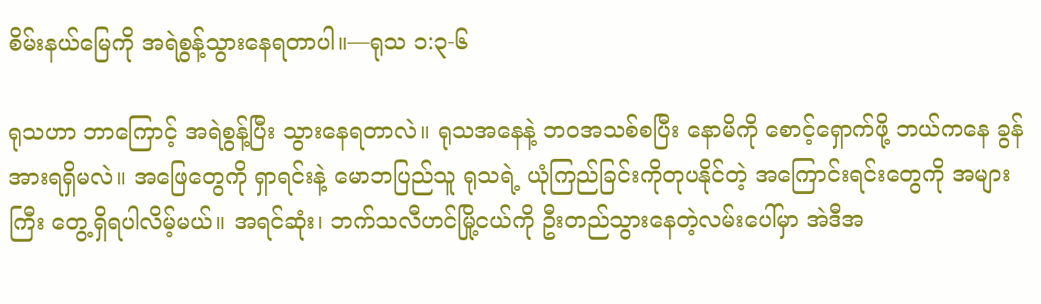စိမ်းနယ်မြေကို အရဲစွန့်သွားနေရတာပါ။—ရုသ ၁:၃-၆

ရုသဟာ ဘာကြောင့် အရဲစွန့်ပြီး သွားနေရတာလဲ။ ရုသအနေနဲ့ ဘဝအသစ်စပြီး နောမိကို စောင့်ရှောက်ဖို့ ဘယ်ကနေ ခွန်အားရရှိမလဲ။ အဖြေတွေကို ရှာရင်းနဲ့ မောဘပြည်သူ ရုသရဲ့ ယုံကြည်ခြင်းကိုတုပနိုင်တဲ့ အကြောင်းရင်းတွေကို အများကြီး တွေ့ရှိရပါလိမ့်မယ်။ အရင်ဆုံး၊ ဘက်သလီဟင်မြို့ငယ်ကို ဦးတည်သွားနေတဲ့လမ်းပေါ်မှာ အဲဒီအ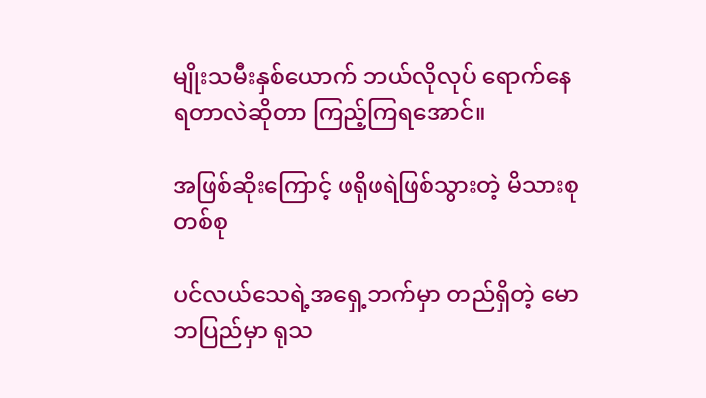မျိုးသမီးနှစ်ယောက် ဘယ်လိုလုပ် ရောက်နေရတာလဲဆိုတာ ကြည့်ကြရအောင်။

အဖြစ်ဆိုးကြောင့် ဖရိုဖရဲဖြစ်သွားတဲ့ မိသားစုတစ်စု

ပင်လယ်သေရဲ့အရှေ့ဘက်မှာ တည်ရှိတဲ့ မောဘပြည်မှာ ရုသ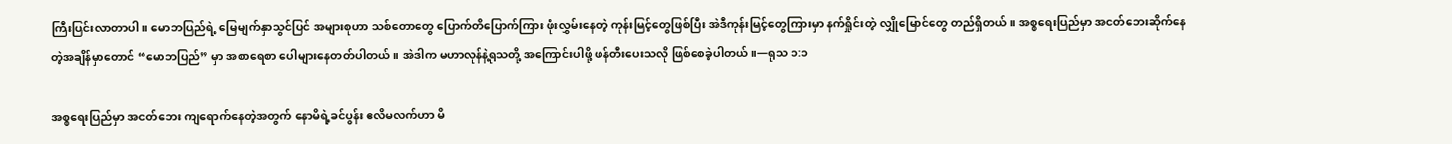ကြီးပြင်းလာတာပါ။ မောဘပြည်ရဲ့ မြေမျက်နှာသွင်ပြင် အများစုဟာ သစ်တောတွေ ပြောက်တိပြောက်ကြား ဖုံးလွှမ်းနေတဲ့ ကုန်းမြင့်တွေဖြစ်ပြီး အဲဒီကုန်းမြင့်တွေကြားမှာ နက်ရှိုင်းတဲ့ လျှိုမြောင်တွေ တည်ရှိတယ်။ အစ္စရေးပြည်မှာ အငတ်ဘေးဆိုက်နေတဲ့အချိန်မှာတောင် “မောဘပြည်” မှာ အစာရေစာ ပေါများနေတတ်ပါတယ်။ အဲဒါက မဟာလုန်နဲ့ရုသတို့ အကြောင်းပါဖို့ ဖန်တီးပေးသလို ဖြစ်စေခဲ့ပါတယ်။—ရုသ ၁:၁

အစ္စရေးပြည်မှာ အငတ်ဘေး ကျရောက်နေတဲ့အတွက် နောမိရဲ့ခင်ပွန်း ဧလိမလက်ဟာ မိ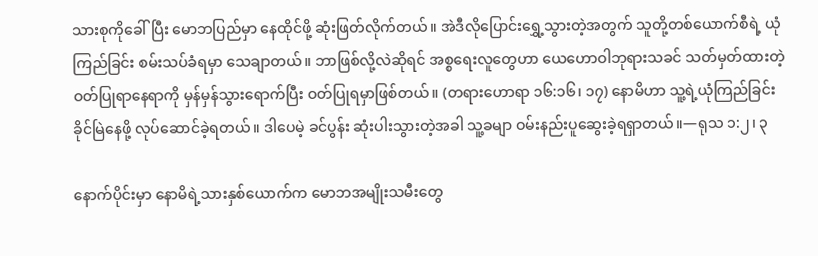သားစုကိုခေါ်ပြီး မောဘပြည်မှာ နေထိုင်ဖို့ ဆုံးဖြတ်လိုက်တယ်။ အဲဒီလိုပြောင်းရွှေ့သွားတဲ့အတွက် သူတို့တစ်ယောက်စီရဲ့ ယုံကြည်ခြင်း စမ်းသပ်ခံရမှာ သေချာတယ်။ ဘာဖြစ်လို့လဲဆိုရင် အစ္စရေးလူတွေဟာ ယေဟောဝါဘုရားသခင် သတ်မှတ်ထားတဲ့ ဝတ်ပြုရာနေရာကို မှန်မှန်သွားရောက်ပြီး ဝတ်ပြုရမှာဖြစ်တယ်။ (တရားဟောရာ ၁၆:၁၆၊ ၁၇) နောမိဟာ သူ့ရဲ့ယုံကြည်ခြင်း ခိုင်မြဲနေဖို့ လုပ်ဆောင်ခဲ့ရတယ်။ ဒါပေမဲ့ ခင်ပွန်း ဆုံးပါးသွားတဲ့အခါ သူ့ခမျာ ဝမ်းနည်းပူဆွေးခဲ့ရရှာတယ်။—ရုသ ၁:၂၊ ၃

နောက်ပိုင်းမှာ နောမိရဲ့သားနှစ်ယောက်က မောဘအမျိုးသမီးတွေ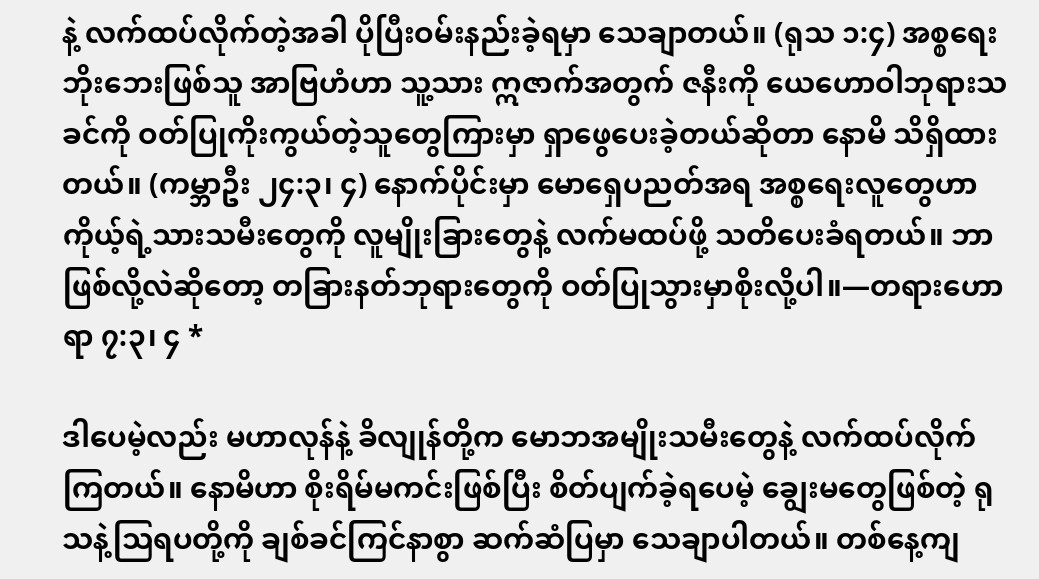နဲ့ လက်ထပ်လိုက်တဲ့အခါ ပိုပြီးဝမ်းနည်းခဲ့ရမှာ သေချာတယ်။ (ရုသ ၁:၄) အစ္စရေးဘိုးဘေးဖြစ်သူ အာဗြဟံဟာ သူ့သား ဣဇာက်အတွက် ဇနီးကို ယေဟောဝါဘုရားသခင်ကို ဝတ်ပြုကိုးကွယ်တဲ့သူတွေကြားမှာ ရှာဖွေပေးခဲ့တယ်ဆိုတာ နောမိ သိရှိထားတယ်။ (ကမ္ဘာဦး ၂၄:၃၊ ၄) နောက်ပိုင်းမှာ မောရှေပညတ်အရ အစ္စရေးလူတွေဟာ ကိုယ့်ရဲ့သားသမီးတွေကို လူမျိုးခြားတွေနဲ့ လက်မထပ်ဖို့ သတိပေးခံရတယ်။ ဘာဖြစ်လို့လဲဆိုတော့ တခြားနတ်ဘုရားတွေကို ဝတ်ပြုသွားမှာစိုးလို့ပါ။—တရားဟောရာ ၇:၃၊ ၄ *

ဒါပေမဲ့လည်း မဟာလုန်နဲ့ ခိလျုန်တို့က မောဘအမျိုးသမီးတွေနဲ့ လက်ထပ်လိုက်ကြတယ်။ နောမိဟာ စိုးရိမ်မကင်းဖြစ်ပြီး စိတ်ပျက်ခဲ့ရပေမဲ့ ချွေးမတွေဖြစ်တဲ့ ရုသနဲ့သြရပတို့ကို ချစ်ခင်ကြင်နာစွာ ဆက်ဆံပြမှာ သေချာပါတယ်။ တစ်နေ့ကျ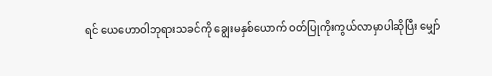ရင် ယေဟောဝါဘုရားသခင်ကို ချွေးမနှစ်ယောက် ဝတ်ပြုကိုးကွယ်လာမှာပါဆိုပြီး မျှော်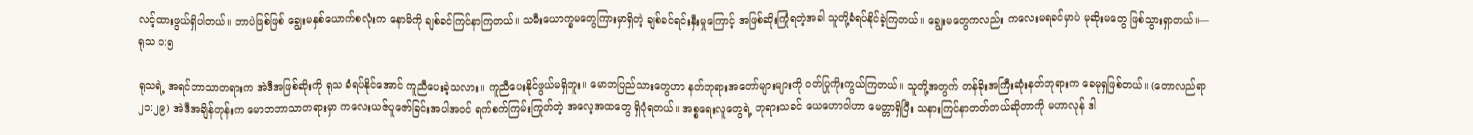လင့်ထားဖွယ်ရှိပါတယ်။ ဘာပဲဖြစ်ဖြစ် ချွေးမနှစ်ယောက်စလုံးက နောမိကို ချစ်ခင်ကြင်နာကြတယ်။ သမီးယောက္ခမတွေကြားမှာရှိတဲ့ ချစ်ခင်ရင်းနှီးမှုကြောင့် အဖြစ်ဆိုးကြုံရတဲ့အခါ သူတို့ခံရပ်နိုင်ခဲ့ကြတယ်။ ချွေးမတွေကလည်း ကလေးမရခင်မှာပဲ မုဆိုးမတွေ ဖြစ်သွားရှာတယ်။—ရုသ ၁:၅

ရုသရဲ့ အရင်ဘာသာတရားက အဲဒီအဖြစ်ဆိုးကို ရုသ ခံရပ်နိုင်အောင် ကူညီပေးခဲ့သလား။ ကူညီပေးနိုင်ဖွယ်မရှိဘူး။ မောဘပြည်သားတွေဟာ နတ်ဘုရားအတော်များများကို ဝတ်ပြုကိုးကွယ်ကြတယ်။ သူတို့အတွက် တန်ခိုးအကြီးဆုံးနတ်ဘုရားက ခေမုရှဖြစ်တယ်။ (တောလည်ရာ ၂၁:၂၉) အဲဒီအချိန်တုန်းက မောဘဘာသာတရားမှာ ကလေးယဇ်ပူဇော်ခြင်းအပါအဝင် ရက်စက်ကြမ်းကြုတ်တဲ့ အလေ့အထတွေ ရှိပုံရတယ်။ အစ္စရေးလူတွေရဲ့ ဘုရားသခင် ယေဟောဝါဟာ မေတ္တာရှိပြီး သနားကြင်နာတတ်တယ်ဆိုတာကို မဟာလုန် ဒါ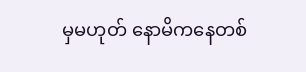မှမဟုတ် နောမိကနေတစ်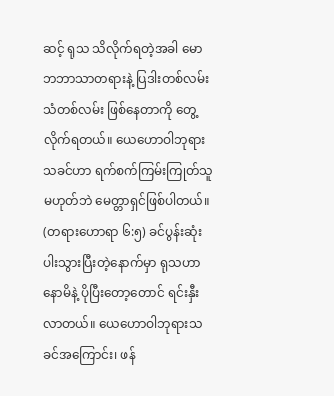ဆင့် ရုသ သိလိုက်ရတဲ့အခါ မောဘဘာသာတရားနဲ့ ပြဒါးတစ်လမ်း သံတစ်လမ်း ဖြစ်နေတာကို တွေ့လိုက်ရတယ်။ ယေဟောဝါဘုရားသခင်ဟာ ရက်စက်ကြမ်းကြုတ်သူမဟုတ်ဘဲ မေတ္တာရှင်ဖြစ်ပါတယ်။ (တရားဟောရာ ၆:၅) ခင်ပွန်းဆုံးပါးသွားပြီးတဲ့နောက်မှာ ရုသဟာ နောမိနဲ့ ပိုပြီးတော့တောင် ရင်းနှီးလာတယ်။ ယေဟောဝါဘုရားသခင်အကြောင်း၊ ဖန်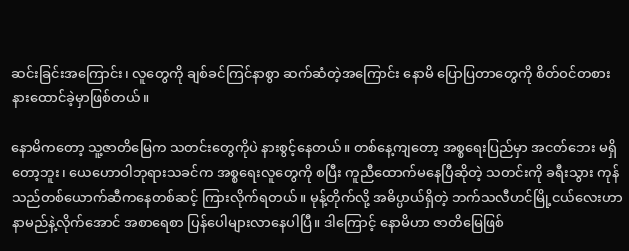ဆင်းခြင်းအကြောင်း၊ လူတွေကို ချစ်ခင်ကြင်နာစွာ ဆက်ဆံတဲ့အကြောင်း နောမိ ပြောပြတာတွေကို စိတ်ဝင်တစား နားထောင်ခဲ့မှာဖြစ်တယ်။

နောမိကတော့ သူ့ဇာတိမြေက သတင်းတွေကိုပဲ နားစွင့်နေတယ်။ တစ်နေ့ကျတော့ အစ္စရေးပြည်မှာ အငတ်ဘေး မရှိတော့ဘူး၊ ယေဟောဝါဘုရားသခင်က အစ္စရေးလူတွေကို စပြီး ကူညီထောက်မနေပြီဆိုတဲ့ သတင်းကို ခရီးသွား ကုန်သည်တစ်ယောက်ဆီကနေတစ်ဆင့် ကြားလိုက်ရတယ်။ မုန့်တိုက်လို့ အဓိပ္ပာယ်ရှိတဲ့ ဘက်သလီဟင်မြို့ငယ်လေးဟာ နာမည်နဲ့လိုက်အောင် အစာရေစာ ပြန်ပေါများလာနေပါပြီ။ ဒါကြောင့် နောမိဟာ ဇာတိမြေဖြစ်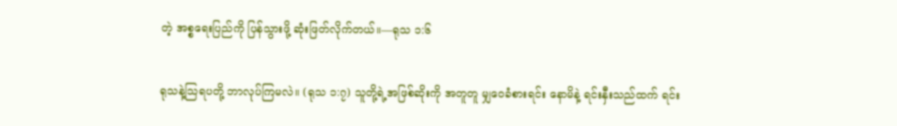တဲ့ အစ္စရေးပြည်ကို ပြန်သွားဖို့ ဆုံးဖြတ်လိုက်တယ်။—ရုသ ၁:၆

ရုသနဲ့သြရပတို့ ဘာလုပ်ကြမလဲ။ (ရုသ ၁:၇) သူတို့ရဲ့အဖြစ်ဆိုးကို အတူတူ မျှဝေခံစားရင်း နောမိနဲ့ ရင်းနှီးသည်ထက် ရင်း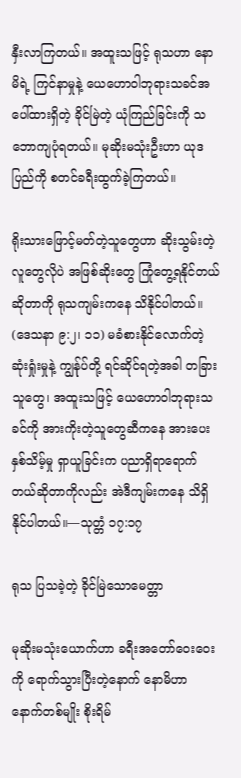နှီးလာကြတယ်။ အထူးသဖြင့် ရုသဟာ နောမိရဲ့ ကြင်နာမှုနဲ့ ယေဟောဝါဘုရားသခင်အပေါ်ထားရှိတဲ့ ခိုင်မြဲတဲ့ ယုံကြည်ခြင်းကို သဘောကျပုံရတယ်။ မုဆိုးမသုံးဦးဟာ ယုဒပြည်ကို စတင်ခရီးထွက်ခဲ့ကြတယ်။

ရိုးသားဖြောင့်မတ်တဲ့သူတွေဟာ ဆိုးသွမ်းတဲ့လူတွေလိုပဲ အဖြစ်ဆိုးတွေ ကြုံတွေ့ရနိုင်တယ်ဆိုတာကို ရုသကျမ်းကနေ သိနိုင်ပါတယ်။ (ဒေသနာ ၉:၂၊ ၁၁) မခံစားနိုင်လောက်တဲ့ ဆုံးရှုံးမှုနဲ့ ကျွန်ုပ်တို့ ရင်ဆိုင်ရတဲ့အခါ တခြားသူတွေ၊ အထူးသဖြင့် ယေဟောဝါဘုရားသခင်ကို အားကိုးတဲ့သူတွေဆီကနေ အားပေးနှစ်သိမ့်မှု ရှာယူခြင်းက ပညာရှိရာရောက်တယ်ဆိုတာကိုလည်း အဲဒီကျမ်းကနေ သိရှိနိုင်ပါတယ်။—သုတ္တံ ၁၇:၁၇

ရုသ ပြသခဲ့တဲ့ ခိုင်မြဲသောမေတ္တာ

မုဆိုးမသုံးယောက်ဟာ ခရီးအတော်ဝေးဝေးကို ရောက်သွားပြီးတဲ့နောက် နောမိဟာ နောက်တစ်မျိုး စိုးရိမ်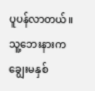ပူပန်လာတယ်။ သူ့ဘေးနားက ချွေးမနှစ်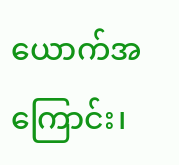ယောက်အကြောင်း၊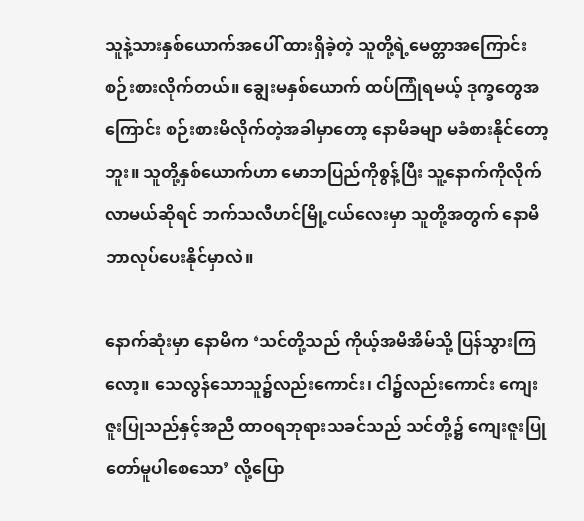သူနဲ့သားနှစ်ယောက်အပေါ် ထားရှိခဲ့တဲ့ သူတို့ရဲ့မေတ္တာအကြောင်း စဉ်းစားလိုက်တယ်။ ချွေးမနှစ်ယောက် ထပ်ကြုံရမယ့် ဒုက္ခတွေအကြောင်း စဉ်းစားမိလိုက်တဲ့အခါမှာတော့ နောမိခမျာ မခံစားနိုင်တော့ဘူး။ သူတို့နှစ်ယောက်ဟာ မောဘပြည်ကိုစွန့်ပြီး သူ့နောက်ကိုလိုက်လာမယ်ဆိုရင် ဘက်သလီဟင်မြို့ငယ်လေးမှာ သူတို့အတွက် နောမိ ဘာလုပ်ပေးနိုင်မှာလဲ။

နောက်ဆုံးမှာ နောမိက ‘သင်တို့သည် ကိုယ့်အမိအိမ်သို့ ပြန်သွားကြလော့။ သေလွန်သောသူ၌လည်းကောင်း၊ ငါ၌လည်းကောင်း ကျေးဇူးပြုသည်နှင့်အညီ ထာဝရဘုရားသခင်သည် သင်တို့၌ ကျေးဇူးပြုတော်မူပါစေသော’ လို့ပြော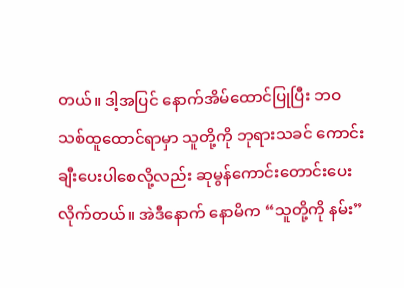တယ်။ ဒါ့အပြင် နောက်အိမ်ထောင်ပြုပြီး ဘဝသစ်ထူထောင်ရာမှာ သူတို့ကို ဘုရားသခင် ကောင်းချီးပေးပါစေလို့လည်း ဆုမွန်ကောင်းတောင်းပေးလိုက်တယ်။ အဲဒီနောက် နောမိက “သူတို့ကို နမ်း”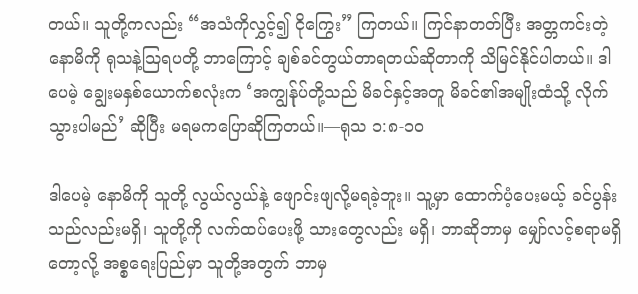တယ်။ သူတို့ကလည်း “အသံကိုလွှင့်၍ ငိုကြွေး” ကြတယ်။ ကြင်နာတတ်ပြီး အတ္တကင်းတဲ့ နောမိကို ရုသနဲ့သြရပတို့ ဘာကြောင့် ချစ်ခင်တွယ်တာရတယ်ဆိုတာကို သိမြင်နိုင်ပါတယ်။ ဒါပေမဲ့ ချွေးမနှစ်ယောက်စလုံးက ‘အကျွန်ုပ်တို့သည် မိခင်နှင့်အတူ မိခင်၏အမျိုးထံသို့ လိုက်သွားပါမည်’ ဆိုပြီး မရမကပြောဆိုကြတယ်။—ရုသ ၁:၈-၁၀

ဒါပေမဲ့ နောမိကို သူတို့ လွယ်လွယ်နဲ့ ဖျောင်းဖျလို့မရခဲ့ဘူး။ သူ့မှာ ထောက်ပံ့ပေးမယ့် ခင်ပွန်းသည်လည်းမရှိ၊ သူတို့ကို လက်ထပ်ပေးဖို့ သားတွေလည်း မရှိ၊ ဘာဆိုဘာမှ မျှော်လင့်စရာမရှိတော့လို့ အစ္စရေးပြည်မှာ သူတို့အတွက် ဘာမှ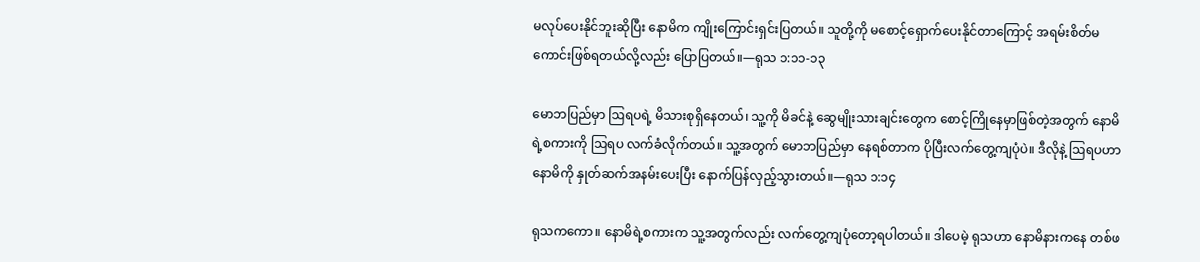မလုပ်ပေးနိုင်ဘူးဆိုပြီး နောမိက ကျိုးကြောင်းရှင်းပြတယ်။ သူတို့ကို မစောင့်ရှောက်ပေးနိုင်တာကြောင့် အရမ်းစိတ်မကောင်းဖြစ်ရတယ်လို့လည်း ပြောပြတယ်။—ရုသ ၁:၁၁-၁၃

မောဘပြည်မှာ ဩရပရဲ့ မိသားစုရှိနေတယ်၊ သူ့ကို မိခင်နဲ့ ဆွေမျိုးသားချင်းတွေက စောင့်ကြိုနေမှာဖြစ်တဲ့အတွက် နောမိရဲ့စကားကို ဩရပ လက်ခံလိုက်တယ်။ သူ့အတွက် မောဘပြည်မှာ နေရစ်တာက ပိုပြီးလက်တွေ့ကျပုံပဲ။ ဒီလိုနဲ့ ဩရပဟာ နောမိကို နှုတ်ဆက်အနမ်းပေးပြီး နောက်ပြန်လှည့်သွားတယ်။—ရုသ ၁:၁၄

ရုသကကော။ နောမိရဲ့စကားက သူ့အတွက်လည်း လက်တွေ့ကျပုံတော့ရပါတယ်။ ဒါပေမဲ့ ရုသဟာ နောမိနားကနေ တစ်ဖ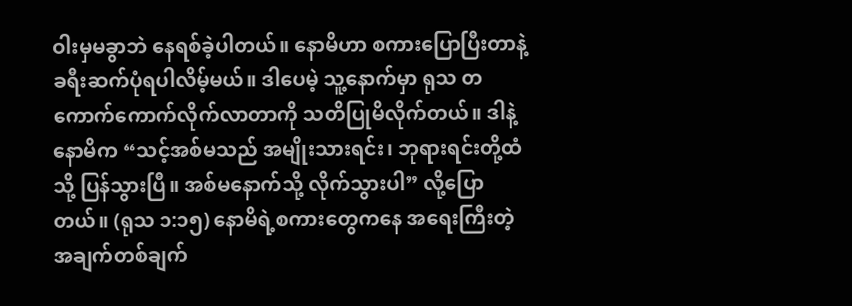ဝါးမှမခွာဘဲ နေရစ်ခဲ့ပါတယ်။ နောမိဟာ စကားပြောပြီးတာနဲ့ ခရီးဆက်ပုံရပါလိမ့်မယ်။ ဒါပေမဲ့ သူ့နောက်မှာ ရုသ တကောက်ကောက်လိုက်လာတာကို သတိပြုမိလိုက်တယ်။ ဒါနဲ့ နောမိက “သင့်အစ်မသည် အမျိုးသားရင်း၊ ဘုရားရင်းတို့ထံသို့ ပြန်သွားပြီ။ အစ်မနောက်သို့ လိုက်သွားပါ” လို့ပြောတယ်။ (ရုသ ၁:၁၅) နောမိရဲ့စကားတွေကနေ အရေးကြီးတဲ့အချက်တစ်ချက်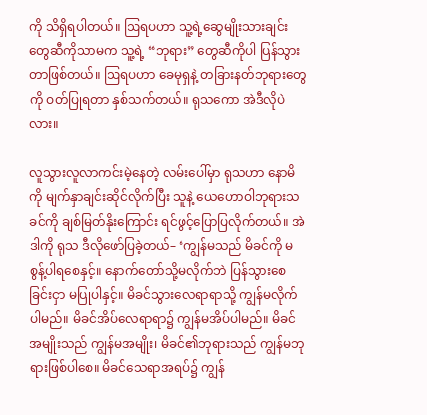ကို သိရှိရပါတယ်။ ဩရပဟာ သူ့ရဲ့ဆွေမျိုးသားချင်းတွေဆီကိုသာမက သူ့ရဲ့ “ဘုရား” တွေဆီကိုပါ ပြန်သွားတာဖြစ်တယ်။ ဩရပဟာ ခေမုရှနဲ့ တခြားနတ်ဘုရားတွေကို ဝတ်ပြုရတာ နှစ်သက်တယ်။ ရုသကော အဲဒီလိုပဲလား။

လူသွားလူလာကင်းမဲ့နေတဲ့ လမ်းပေါ်မှာ ရုသဟာ နောမိကို မျက်နှာချင်းဆိုင်လိုက်ပြီး သူနဲ့ ယေဟောဝါဘုရားသခင်ကို ချစ်မြတ်နိုးကြောင်း ရင်ဖွင့်ပြောပြလိုက်တယ်။ အဲဒါကို ရုသ ဒီလိုဖော်ပြခဲ့တယ်– ‘ကျွန်မသည် မိခင်ကို မစွန့်ပါရစေနှင့်။ နောက်တော်သို့မလိုက်ဘဲ ပြန်သွားစေခြင်းငှာ မပြုပါနှင့်။ မိခင်သွားလေရာရာသို့ ကျွန်မလိုက်ပါမည်။ မိခင်အိပ်လေရာရာ၌ ကျွန်မအိပ်ပါမည်။ မိခင်အမျိုးသည် ကျွန်မအမျိုး၊ မိခင်၏ဘုရားသည် ကျွန်မဘုရားဖြစ်ပါစေ။ မိခင်သေရာအရပ်၌ ကျွန်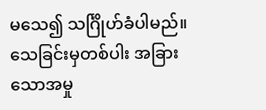မသေ၍ သင်္ဂြိုဟ်ခံပါမည်။ သေခြင်းမှတစ်ပါး အခြားသောအမှု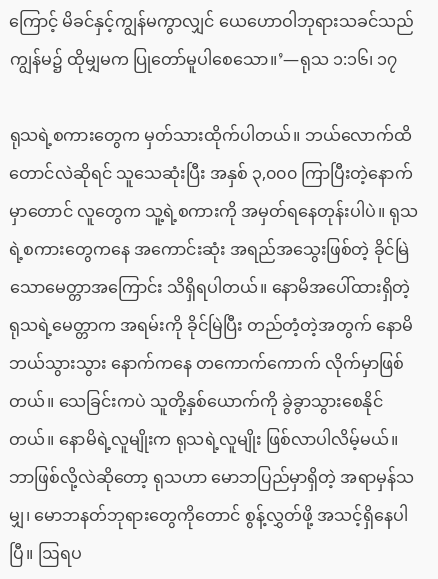ကြောင့် မိခင်နှင့်ကျွန်မကွာလျှင် ယေဟောဝါဘုရားသခင်သည် ကျွန်မ၌ ထိုမျှမက ပြုတော်မူပါစေသော။’—ရုသ ၁:၁၆၊ ၁၇

ရုသရဲ့စကားတွေက မှတ်သားထိုက်ပါတယ်။ ဘယ်လောက်ထိတောင်လဲဆိုရင် သူသေဆုံးပြီး အနှစ် ၃,၀၀၀ ကြာပြီးတဲ့နောက်မှာတောင် လူတွေက သူ့ရဲ့စကားကို အမှတ်ရနေတုန်းပါပဲ။ ရုသရဲ့စကားတွေကနေ အကောင်းဆုံး အရည်အသွေးဖြစ်တဲ့ ခိုင်မြဲသောမေတ္တာအကြောင်း သိရှိရပါတယ်။ နောမိအပေါ်ထားရှိတဲ့ ရုသရဲ့မေတ္တာက အရမ်းကို ခိုင်မြဲပြီး တည်တံ့တဲ့အတွက် နောမိ ဘယ်သွားသွား နောက်ကနေ တကောက်ကောက် လိုက်မှာဖြစ်တယ်။ သေခြင်းကပဲ သူတို့နှစ်ယောက်ကို ခွဲခွာသွားစေနိုင်တယ်။ နောမိရဲ့လူမျိုးက ရုသရဲ့လူမျိုး ဖြစ်လာပါလိမ့်မယ်။ ဘာဖြစ်လို့လဲဆိုတော့ ရုသဟာ မောဘပြည်မှာရှိတဲ့ အရာမှန်သမျှ၊ မောဘနတ်ဘုရားတွေကိုတောင် စွန့်လွှတ်ဖို့ အသင့်ရှိနေပါပြီ။ ဩရပ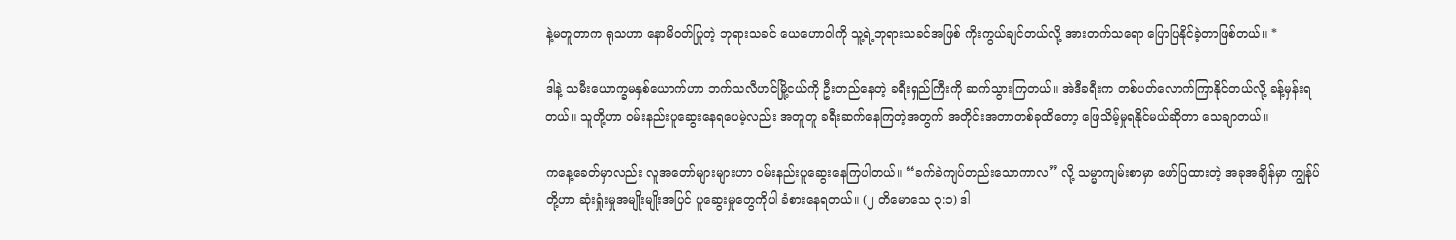နဲ့မတူတာက ရုသဟာ နောမိဝတ်ပြုတဲ့ ဘုရားသခင် ယေဟောဝါကို သူ့ရဲ့ဘုရားသခင်အဖြစ် ကိုးကွယ်ချင်တယ်လို့ အားတက်သရော ပြောပြနိုင်ခဲ့တာဖြစ်တယ်။ *

ဒါနဲ့ သမီးယောက္ခမနှစ်ယောက်ဟာ ဘက်သလီဟင်မြို့ငယ်ကို ဦးတည်နေတဲ့ ခရီးရှည်ကြီးကို ဆက်သွားကြတယ်။ အဲဒီခရီးက တစ်ပတ်လောက်ကြာနိုင်တယ်လို့ ခန့်မှန်းရတယ်။ သူတို့ဟာ ဝမ်းနည်းပူဆွေးနေရပေမဲ့လည်း အတူတူ ခရီးဆက်နေကြတဲ့အတွက် အတိုင်းအတာတစ်ခုထိတော့ ဖြေသိမ့်မှုရနိုင်မယ်ဆိုတာ သေချာတယ်။

ကနေ့ခေတ်မှာလည်း လူအတော်များများဟာ ဝမ်းနည်းပူဆွေးနေကြပါတယ်။ “ခက်ခဲကျပ်တည်းသောကာလ” လို့ သမ္မာကျမ်းစာမှာ ဖော်ပြထားတဲ့ အခုအချိန်မှာ ကျွန်ုပ်တို့ဟာ ဆုံးရှုံးမှုအမျိုးမျိုးအပြင် ပူဆွေးမှုတွေကိုပါ ခံစားနေရတယ်။ (၂ တိမောသေ ၃:၁) ဒါ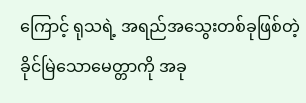ကြောင့် ရုသရဲ့ အရည်အသွေးတစ်ခုဖြစ်တဲ့ ခိုင်မြဲသောမေတ္တာကို အခု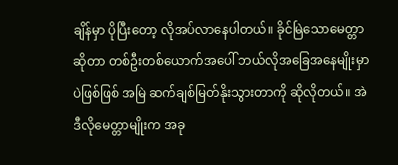ချိန်မှာ ပိုပြီးတော့ လိုအပ်လာနေပါတယ်။ ခိုင်မြဲသောမေတ္တာဆိုတာ တစ်ဦးတစ်ယောက်အပေါ် ဘယ်လိုအခြေအနေမျိုးမှာပဲဖြစ်ဖြစ် အမြဲ ဆက်ချစ်မြတ်နိုးသွားတာကို ဆိုလိုတယ်။ အဲဒီလိုမေတ္တာမျိုးက အခု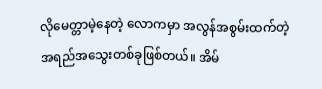လိုမေတ္တာမဲ့နေတဲ့ လောကမှာ အလွန်အစွမ်းထက်တဲ့ အရည်အသွေးတစ်ခုဖြစ်တယ်။ အိမ်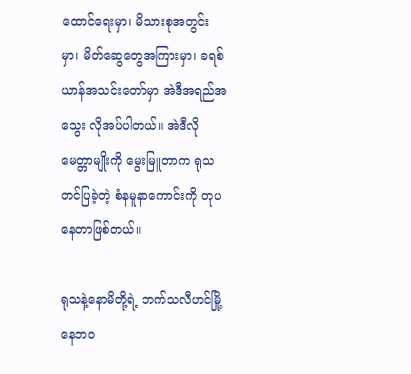ထောင်ရေးမှာ၊ မိသားစုအတွင်းမှာ၊ မိတ်ဆွေတွေအကြားမှာ၊ ခရစ်ယာန်အသင်းတော်မှာ အဲဒီအရည်အသွေး လိုအပ်ပါတယ်။ အဲဒီလိုမေတ္တာမျိုးကို မွေးမြူတာက ရုသ တင်ပြခဲ့တဲ့ စံနမူနာကောင်းကို တုပနေတာဖြစ်တယ်။

ရုသနဲ့နောမိတို့ရဲ့ ဘက်သလီဟင်မြို့နေဘဝ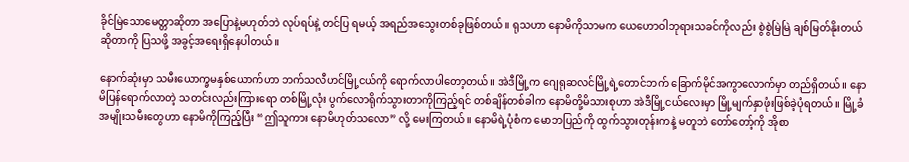ခိုင်မြဲသောမေတ္တာဆိုတာ အပြောနဲ့မဟုတ်ဘဲ လုပ်ရပ်နဲ့ တင်ပြ ရမယ့် အရည်အသွေးတစ်ခုဖြစ်တယ်။ ရုသဟာ နောမိကိုသာမက ယေဟောဝါဘုရားသခင်ကိုလည်း စွဲစွဲမြဲမြဲ ချစ်မြတ်နိုးတယ်ဆိုတာကို ပြသဖို့ အခွင့်အရေးရှိနေပါတယ်။

နောက်ဆုံးမှာ သမီးယောက္ခမနှစ်ယောက်ဟာ ဘက်သလီဟင်မြို့ငယ်ကို ရောက်လာပါတော့တယ်။ အဲဒီမြို့က ဂျေရုဆလင်မြို့ရဲ့တောင်ဘက် ခြောက်မိုင်အကွာလောက်မှာ တည်ရှိတယ်။ နောမိပြန်ရောက်လာတဲ့ သတင်းလည်းကြားရော တစ်မြို့လုံး ပွက်လောရိုက်သွားတာကိုကြည့်ရင် တစ်ချိန်တစ်ခါက နောမိတို့မိသားစုဟာ အဲဒီမြို့ငယ်လေးမှာ မြို့မျက်နှာဖုံးဖြစ်ခဲ့ပုံရတယ်။ မြို့ခံအမျိုးသမီးတွေဟာ နောမိကိုကြည့်ပြီး “ဤသူကား နောမိဟုတ်သလော” လို့ မေးကြတယ်။ နောမိရဲ့ပုံစံက မောဘပြည်ကို ထွက်သွားတုန်းကနဲ့ မတူဘဲ တော်တော့်ကို အိုစာ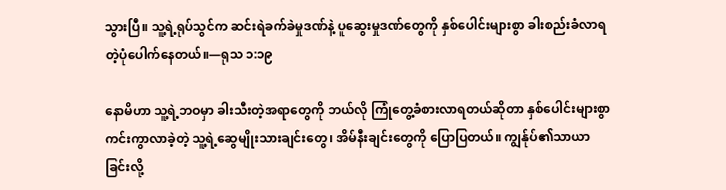သွားပြီ။ သူ့ရဲ့ရုပ်သွင်က ဆင်းရဲခက်ခဲမှုဒဏ်နဲ့ ပူဆွေးမှုဒဏ်တွေကို နှစ်ပေါင်းများစွာ ခါးစည်းခံလာရတဲ့ပုံပေါက်နေတယ်။—ရုသ ၁:၁၉

နောမိဟာ သူ့ရဲ့ဘဝမှာ ခါးသီးတဲ့အရာတွေကို ဘယ်လို ကြုံတွေ့ခံစားလာရတယ်ဆိုတာ နှစ်ပေါင်းများစွာ ကင်းကွာလာခဲ့တဲ့ သူ့ရဲ့ဆွေမျိုးသားချင်းတွေ၊ အိမ်နီးချင်းတွေကို ပြောပြတယ်။ ကျွန်ုပ်၏သာယာခြင်းလို့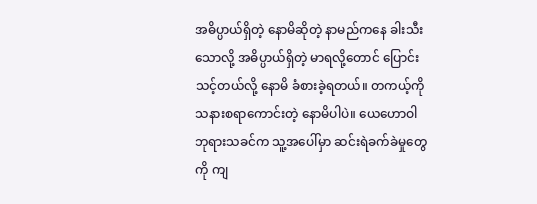အဓိပ္ပာယ်ရှိတဲ့ နောမိဆိုတဲ့ နာမည်ကနေ ခါးသီးသောလို့ အဓိပ္ပာယ်ရှိတဲ့ မာရလို့တောင် ပြောင်းသင့်တယ်လို့ နောမိ ခံစားခဲ့ရတယ်။ တကယ့်ကို သနားစရာကောင်းတဲ့ နောမိပါပဲ။ ယေဟောဝါဘုရားသခင်က သူ့အပေါ်မှာ ဆင်းရဲခက်ခဲမှုတွေကို ကျ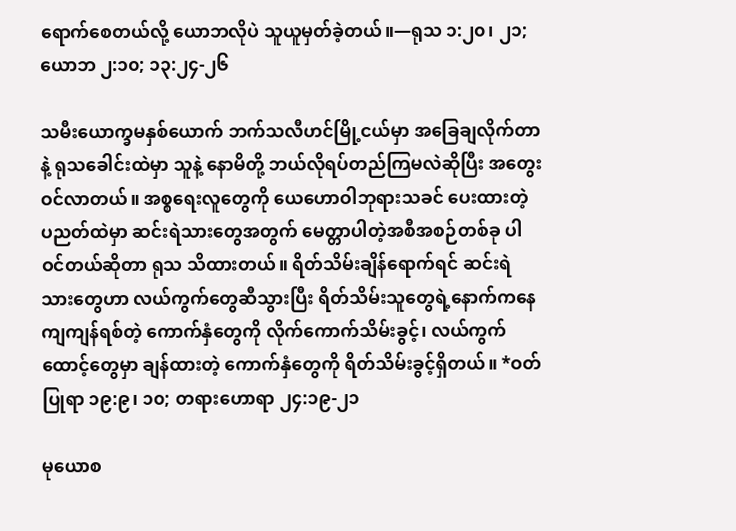ရောက်စေတယ်လို့ ယောဘလိုပဲ သူယူမှတ်ခဲ့တယ်။—ရုသ ၁:၂၀၊ ၂၁; ယောဘ ၂:၁၀; ၁၃:၂၄-၂၆

သမီးယောက္ခမနှစ်ယောက် ဘက်သလီဟင်မြို့ငယ်မှာ အခြေချလိုက်တာနဲ့ ရုသခေါင်းထဲမှာ သူနဲ့ နောမိတို့ ဘယ်လိုရပ်တည်ကြမလဲဆိုပြီး အတွေးဝင်လာတယ်။ အစ္စရေးလူတွေကို ယေဟောဝါဘုရားသခင် ပေးထားတဲ့ ပညတ်ထဲမှာ ဆင်းရဲသားတွေအတွက် မေတ္တာပါတဲ့အစီအစဉ်တစ်ခု ပါဝင်တယ်ဆိုတာ ရုသ သိထားတယ်။ ရိတ်သိမ်းချိန်ရောက်ရင် ဆင်းရဲသားတွေဟာ လယ်ကွက်တွေဆီသွားပြီး ရိတ်သိမ်းသူတွေရဲ့နောက်ကနေ ကျကျန်ရစ်တဲ့ ကောက်နှံတွေကို လိုက်ကောက်သိမ်းခွင့်၊ လယ်ကွက်ထောင့်တွေမှာ ချန်ထားတဲ့ ကောက်နှံတွေကို ရိတ်သိမ်းခွင့်ရှိတယ်။ *ဝတ်ပြုရာ ၁၉:၉၊ ၁၀; တရားဟောရာ ၂၄:၁၉-၂၁

မုယောစ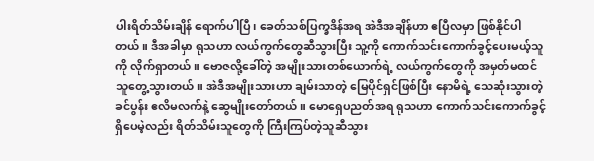ပါးရိတ်သိမ်းချိန် ရောက်ပါပြီ၊ ခေတ်သစ်ပြက္ခဒိန်အရ အဲဒီအချိန်ဟာ ဧပြီလမှာ ဖြစ်နိုင်ပါတယ်။ ဒီအခါမှာ ရုသဟာ လယ်ကွက်တွေဆီသွားပြီး သူ့ကို ကောက်သင်းကောက်ခွင့်ပေးမယ့်သူကို လိုက်ရှာတယ်။ ဗောဇလို့ခေါ်တဲ့ အမျိုးသားတစ်ယောက်ရဲ့ လယ်ကွက်တွေကို အမှတ်မထင် သူတွေ့သွားတယ်။ အဲဒီအမျိုးသားဟာ ချမ်းသာတဲ့ မြေပိုင်ရှင်ဖြစ်ပြီး နောမိရဲ့ သေဆုံးသွားတဲ့ခင်ပွန်း ဧလိမလက်နဲ့ ဆွေမျိုးတော်တယ်။ မောရှေပညတ်အရ ရုသဟာ ကောက်သင်းကောက်ခွင့်ရှိပေမဲ့လည်း ရိတ်သိမ်းသူတွေကို ကြီးကြပ်တဲ့သူဆီသွား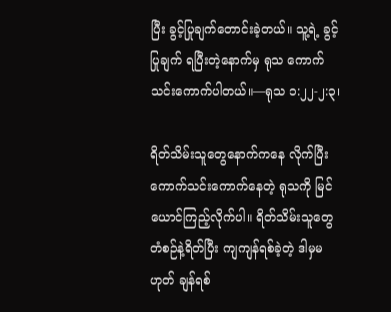ပြီး ခွင့်ပြုချက်တောင်းခဲ့တယ်။ သူ့ရဲ့ ခွင့်ပြုချက် ရပြီးတဲ့နောက်မှ ရုသ ကောက်သင်းကောက်ပါတယ်။—ရုသ ၁:၂၂-၂:၃၊

ရိတ်သိမ်းသူတွေနောက်ကနေ လိုက်ပြီး ကောက်သင်းကောက်နေတဲ့ ရုသကို မြင်ယောင်ကြည့်လိုက်ပါ။ ရိတ်သိမ်းသူတွေ တံစဉ်နဲ့ရိတ်ပြီး ကျကျန်ရစ်ခဲ့တဲ့ ဒါမှမဟုတ် ချန်ရစ်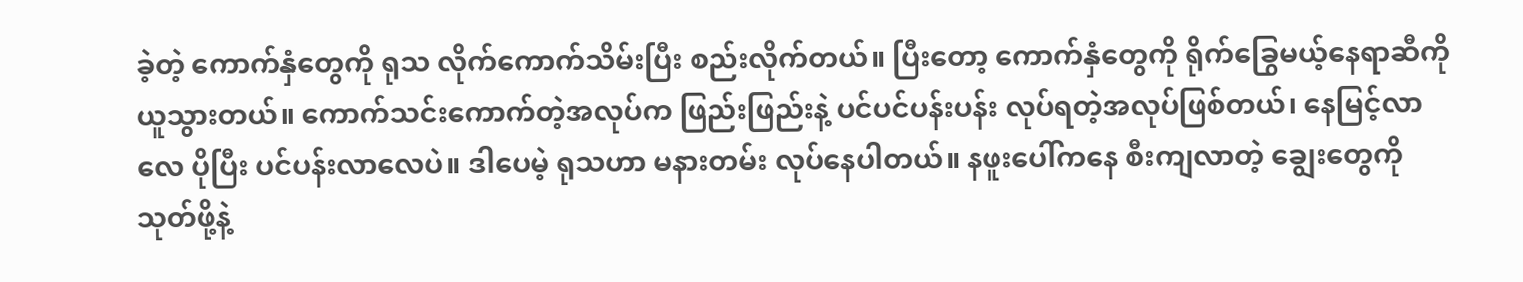ခဲ့တဲ့ ကောက်နှံတွေကို ရုသ လိုက်ကောက်သိမ်းပြီး စည်းလိုက်တယ်။ ပြီးတော့ ကောက်နှံတွေကို ရိုက်ခြွေမယ့်နေရာဆီကို ယူသွားတယ်။ ကောက်သင်းကောက်တဲ့အလုပ်က ဖြည်းဖြည်းနဲ့ ပင်ပင်ပန်းပန်း လုပ်ရတဲ့အလုပ်ဖြစ်တယ်၊ နေမြင့်လာလေ ပိုပြီး ပင်ပန်းလာလေပဲ။ ဒါပေမဲ့ ရုသဟာ မနားတမ်း လုပ်နေပါတယ်။ နဖူးပေါ်ကနေ စီးကျလာတဲ့ ချွေးတွေကို သုတ်ဖို့နဲ့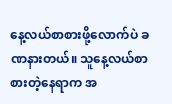နေ့လယ်စာစားဖို့လောက်ပဲ ခဏနားတယ်။ သူနေ့လယ်စာစားတဲ့နေရာက အ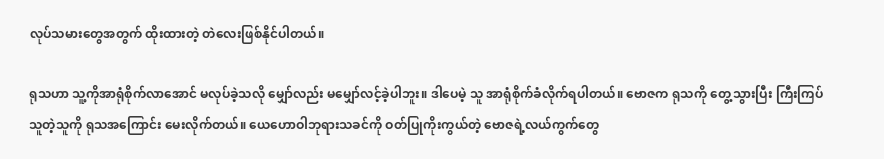လုပ်သမားတွေအတွက် ထိုးထားတဲ့ တဲလေးဖြစ်နိုင်ပါတယ်။

ရုသဟာ သူ့ကိုအာရုံစိုက်လာအောင် မလုပ်ခဲ့သလို မျှော်လည်း မမျှော်လင့်ခဲ့ပါဘူး။ ဒါပေမဲ့ သူ အာရုံစိုက်ခံလိုက်ရပါတယ်။ ဗောဇက ရုသကို တွေ့သွားပြီး ကြီးကြပ်သူတဲ့သူကို ရုသအကြောင်း မေးလိုက်တယ်။ ယေဟောဝါဘုရားသခင်ကို ဝတ်ပြုကိုးကွယ်တဲ့ ဗောဇရဲ့လယ်ကွက်တွေ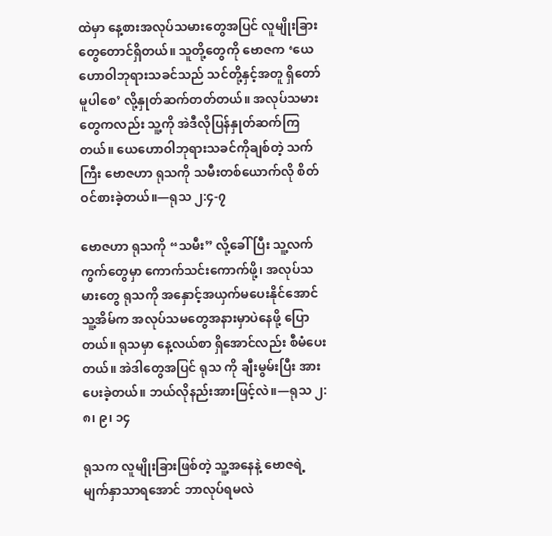ထဲမှာ နေ့စားအလုပ်သမားတွေအပြင် လူမျိုးခြားတွေတောင်ရှိတယ်။ သူတို့တွေကို ဗောဇက ‘ယေဟောဝါဘုရားသခင်သည် သင်တို့နှင့်အတူ ရှိတော်မူပါစေ’ လို့နှုတ်ဆက်တတ်တယ်။ အလုပ်သမားတွေကလည်း သူ့ကို အဲဒီလိုပြန်နှုတ်ဆက်ကြတယ်။ ယေဟောဝါဘုရားသခင်ကိုချစ်တဲ့ သက်ကြီး ဗောဇဟာ ရုသကို သမီးတစ်ယောက်လို စိတ်ဝင်စားခဲ့တယ်။—ရုသ ၂:၄-၇

ဗောဇဟာ ရုသကို “သမီး” လို့ခေါ်ပြီး သူ့လက်ကွက်တွေမှာ ကောက်သင်းကောက်ဖို့၊ အလုပ်သမားတွေ ရုသကို အနှောင့်အယှက်မပေးနိုင်အောင် သူ့အိမ်က အလုပ်သမတွေအနားမှာပဲနေဖို့ ပြောတယ်။ ရုသမှာ နေ့လယ်စာ ရှိအောင်လည်း စီမံပေးတယ်။ အဲဒါတွေအပြင် ရုသ ကို ချီးမွမ်းပြီး အားပေးခဲ့တယ်။ ဘယ်လိုနည်းအားဖြင့်လဲ။—ရုသ ၂:၈၊ ၉၊ ၁၄

ရုသက လူမျိုးခြားဖြစ်တဲ့ သူ့အနေနဲ့ ဗောဇရဲ့မျက်နှာသာရအောင် ဘာလုပ်ရမလဲ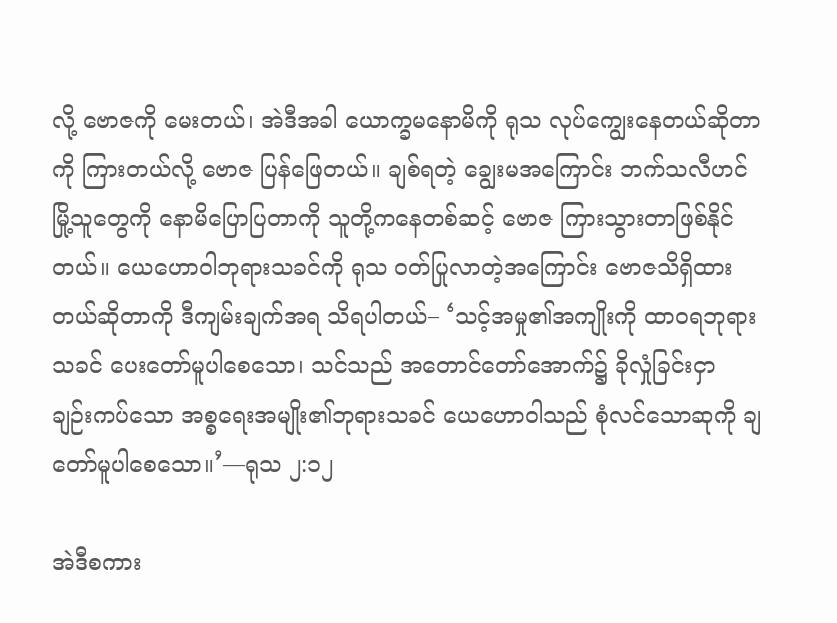လို့ ဗောဇကို မေးတယ်၊ အဲဒီအခါ ယောက္ခမနောမိကို ရုသ လုပ်ကျွေးနေတယ်ဆိုတာကို ကြားတယ်လို့ ဗောဇ ပြန်ဖြေတယ်။ ချစ်ရတဲ့ ချွေးမအကြောင်း ဘက်သလီဟင်မြို့သူတွေကို နောမိပြောပြတာကို သူတို့ကနေတစ်ဆင့် ဗောဇ ကြားသွားတာဖြစ်နိုင်တယ်။ ယေဟောဝါဘုရားသခင်ကို ရုသ ဝတ်ပြုလာတဲ့အကြောင်း ဗောဇသိရှိထားတယ်ဆိုတာကို ဒီကျမ်းချက်အရ သိရပါတယ်– ‘သင့်အမှု၏အကျိုးကို ထာဝရဘုရားသခင် ပေးတော်မူပါစေသော၊ သင်သည် အတောင်တော်အောက်၌ ခိုလှုံခြင်းငှာ ချဉ်းကပ်သော အစ္စရေးအမျိုး၏ဘုရားသခင် ယေဟောဝါသည် စုံလင်သောဆုကို ချတော်မူပါစေသော။’—ရုသ ၂:၁၂

အဲဒီစကား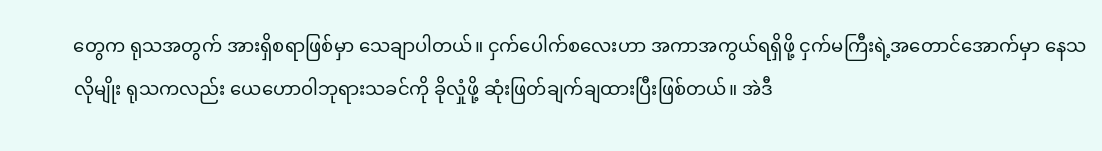တွေက ရုသအတွက် အားရှိစရာဖြစ်မှာ သေချာပါတယ်။ ငှက်ပေါက်စလေးဟာ အကာအကွယ်ရရှိဖို့ ငှက်မကြီးရဲ့အတောင်အောက်မှာ နေသလိုမျိုး ရုသကလည်း ယေဟောဝါဘုရားသခင်ကို ခိုလှုံဖို့ ဆုံးဖြတ်ချက်ချထားပြီးဖြစ်တယ်။ အဲဒီ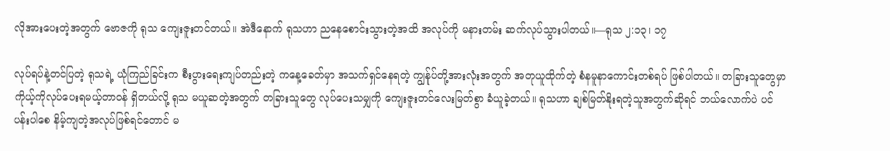လိုအားပေးတဲ့အတွက် ဗောဇကို ရုသ ကျေးဇူးတင်တယ်။ အဲဒီနောက် ရုသဟာ ညနေစောင်းသွားတဲ့အထိ အလုပ်ကို မနားတမ်း ဆက်လုပ်သွားပါတယ်။—ရုသ ၂:၁၃၊ ၁၇

လုပ်ရပ်နဲ့တင်ပြတဲ့ ရုသရဲ့ ယုံကြည်ခြင်းက စီးပွားရေးကျပ်တည်းတဲ့ ကနေ့ခေတ်မှာ အသက်ရှင်နေရတဲ့ ကျွန်ုပ်တို့အားလုံးအတွက် အတုယူထိုက်တဲ့ စံနမူနာကောင်းတစ်ရပ် ဖြစ်ပါတယ်။ တခြားသူတွေမှာ ကိုယ့်ကိုလုပ်ပေးရမယ့်တာဝန် ရှိတယ်လို့ ရုသ မယူဆတဲ့အတွက် တခြားသူတွေ လုပ်ပေးသမျှကို ကျေးဇူးတင်လေးမြတ်စွာ ခံယူခဲ့တယ်။ ရုသဟာ ချစ်မြတ်နိုးရတဲ့သူအတွက်ဆိုရင် ဘယ်လောက်ပဲ ပင်ပန်းပါစေ နိမ့်ကျတဲ့အလုပ်ဖြစ်ရင်တောင် မ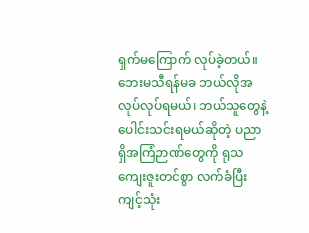ရှက်မကြောက် လုပ်ခဲ့တယ်။ ဘေးမသီရန်မခ ဘယ်လိုအလုပ်လုပ်ရမယ်၊ ဘယ်သူတွေနဲ့ ပေါင်းသင်းရမယ်ဆိုတဲ့ ပညာရှိအကြံဉာဏ်တွေကို ရုသ ကျေးဇူးတင်စွာ လက်ခံပြီး ကျင့်သုံး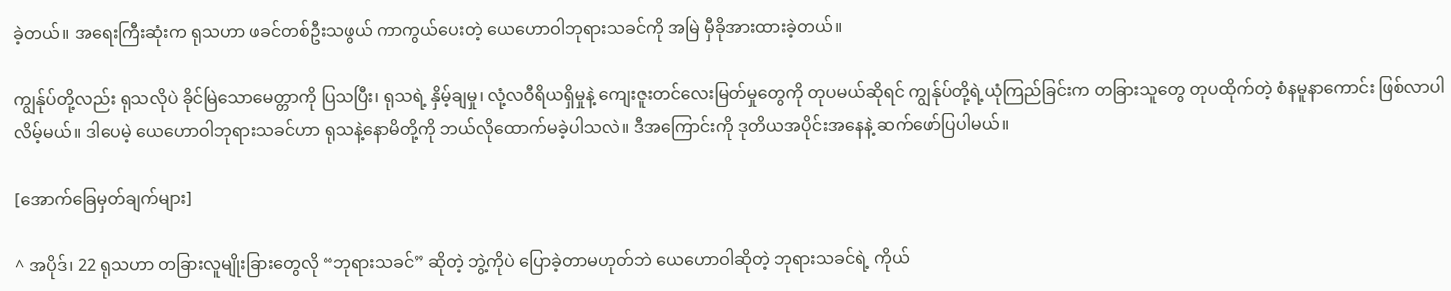ခဲ့တယ်။ အရေးကြီးဆုံးက ရုသဟာ ဖခင်တစ်ဦးသဖွယ် ကာကွယ်ပေးတဲ့ ယေဟောဝါဘုရားသခင်ကို အမြဲ မှီခိုအားထားခဲ့တယ်။

ကျွန်ုပ်တို့လည်း ရုသလိုပဲ ခိုင်မြဲသောမေတ္တာကို ပြသပြီး၊ ရုသရဲ့ နှိမ့်ချမှု၊ လုံ့လဝီရိယရှိမှုနဲ့ ကျေးဇူးတင်လေးမြတ်မှုတွေကို တုပမယ်ဆိုရင် ကျွန်ုပ်တို့ရဲ့ယုံကြည်ခြင်းက တခြားသူတွေ တုပထိုက်တဲ့ စံနမူနာကောင်း ဖြစ်လာပါလိမ့်မယ်။ ဒါပေမဲ့ ယေဟောဝါဘုရားသခင်ဟာ ရုသနဲ့နောမိတို့ကို ဘယ်လိုထောက်မခဲ့ပါသလဲ။ ဒီအကြောင်းကို ဒုတိယအပိုင်းအနေနဲ့ ဆက်ဖော်ပြပါမယ်။

[အောက်ခြေမှတ်ချက်များ]

^ အပိုဒ်၊ 22 ရုသဟာ တခြားလူမျိုးခြားတွေလို “ဘုရားသခင်” ဆိုတဲ့ ဘွဲ့ကိုပဲ ပြောခဲ့တာမဟုတ်ဘဲ ယေဟောဝါဆိုတဲ့ ဘုရားသခင်ရဲ့ ကိုယ်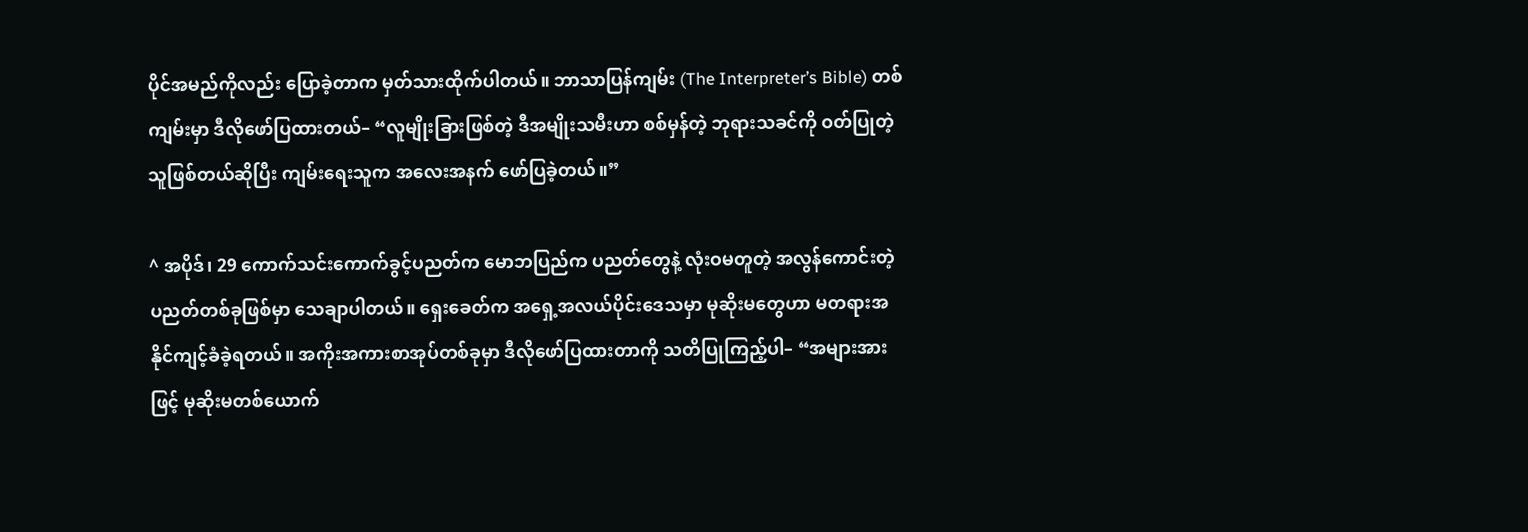ပိုင်အမည်ကိုလည်း ပြောခဲ့တာက မှတ်သားထိုက်ပါတယ်။ ဘာသာပြန်ကျမ်း (The Interpreter’s Bible) တစ်ကျမ်းမှာ ဒီလိုဖော်ပြထားတယ်– “လူမျိုးခြားဖြစ်တဲ့ ဒီအမျိုးသမီးဟာ စစ်မှန်တဲ့ ဘုရားသခင်ကို ဝတ်ပြုတဲ့သူဖြစ်တယ်ဆိုပြီး ကျမ်းရေးသူက အလေးအနက် ဖော်ပြခဲ့တယ်။”

^ အပိုဒ်၊ 29 ကောက်သင်းကောက်ခွင့်ပညတ်က မောဘပြည်က ပညတ်တွေနဲ့ လုံးဝမတူတဲ့ အလွန်ကောင်းတဲ့ ပညတ်တစ်ခုဖြစ်မှာ သေချာပါတယ်။ ရှေးခေတ်က အရှေ့အလယ်ပိုင်းဒေသမှာ မုဆိုးမတွေဟာ မတရားအနိုင်ကျင့်ခံခဲ့ရတယ်။ အကိုးအကားစာအုပ်တစ်ခုမှာ ဒီလိုဖော်ပြထားတာကို သတိပြုကြည့်ပါ– “အများအားဖြင့် မုဆိုးမတစ်ယောက်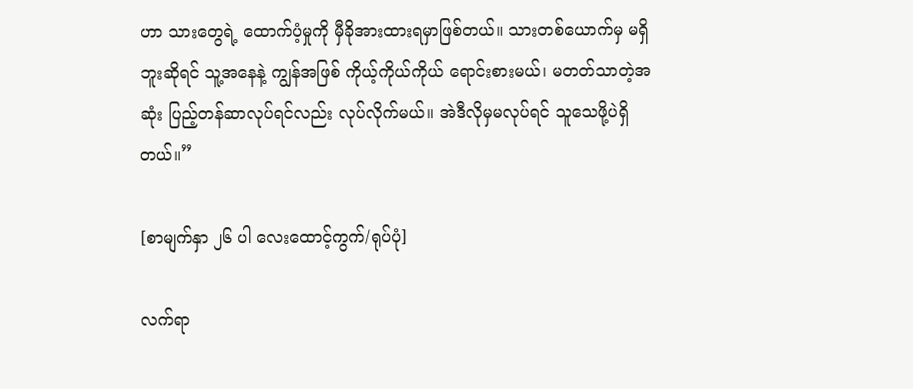ဟာ သားတွေရဲ့ ထောက်ပံ့မှုကို မှီခိုအားထားရမှာဖြစ်တယ်။ သားတစ်ယောက်မှ မရှိဘူးဆိုရင် သူ့အနေနဲ့ ကျွန်အဖြစ် ကိုယ့်ကိုယ်ကိုယ် ရောင်းစားမယ်၊ မတတ်သာတဲ့အဆုံး ပြည့်တန်ဆာလုပ်ရင်လည်း လုပ်လိုက်မယ်။ အဲဒီလိုမှမလုပ်ရင် သူသေဖို့ပဲရှိတယ်။”

[စာမျက်နှာ ၂၆ ပါ လေးထောင့်ကွက်/ရုပ်ပုံ]

လက်ရာ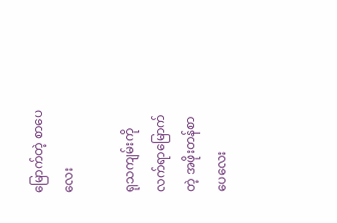မြောက်တဲ့ စာပေလေး

ရုသကျမ်းကို လက်ရာမြောက်တဲ့ အဖိုးတန်စာပေလေး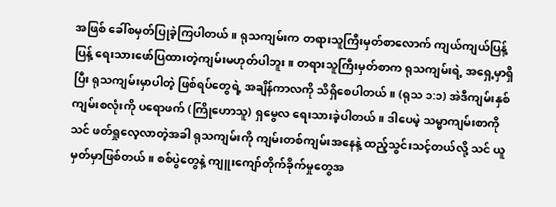အဖြစ် ခေါ်စမှတ်ပြုခဲ့ကြပါတယ်။ ရုသကျမ်းက တရားသူကြီးမှတ်စာလောက် ကျယ်ကျယ်ပြန့်ပြန့် ရေးသားဖော်ပြထားတဲ့ကျမ်းမဟုတ်ပါဘူး။ တရားသူကြီးမှတ်စာက ရုသကျမ်းရဲ့ အရှေ့မှာရှိပြီး ရုသကျမ်းမှာပါတဲ့ ဖြစ်ရပ်တွေရဲ့ အချိန်ကာလကို သိရှိစေပါတယ်။ (ရုသ ၁:၁) အဲဒီကျမ်းနှစ်ကျမ်းစလုံးကို ပရောဖက် (ကြိုဟောသူ) ရှမွေလ ရေးသားခဲ့ပါတယ်။ ဒါပေမဲ့ သမ္မာကျမ်းစာကို သင် ဖတ်ရှုလေ့လာတဲ့အခါ ရုသကျမ်းကို ကျမ်းတစ်ကျမ်းအနေနဲ့ ထည့်သွင်းသင့်တယ်လို့ သင် ယူမှတ်မှာဖြစ်တယ်။ စစ်ပွဲတွေနဲ့ ကျူးကျော်တိုက်ခိုက်မှုတွေအ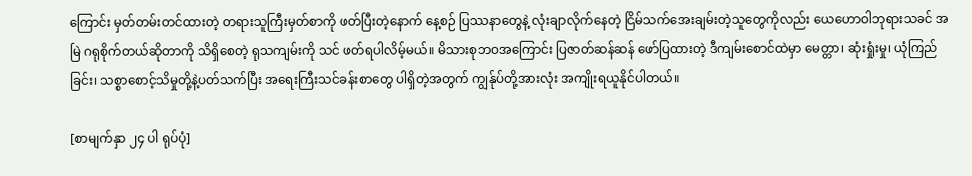ကြောင်း မှတ်တမ်းတင်ထားတဲ့ တရားသူကြီးမှတ်စာကို ဖတ်ပြီးတဲ့နောက် နေ့စဉ် ပြဿနာတွေနဲ့ လုံးချာလိုက်နေတဲ့ ငြိမ်သက်အေးချမ်းတဲ့သူတွေကိုလည်း ယေဟောဝါဘုရားသခင် အမြဲ ဂရုစိုက်တယ်ဆိုတာကို သိရှိစေတဲ့ ရုသကျမ်းကို သင် ဖတ်ရပါလိမ့်မယ်။ မိသားစုဘဝအကြောင်း ပြဇာတ်ဆန်ဆန် ဖော်ပြထားတဲ့ ဒီကျမ်းစောင်ထဲမှာ မေတ္တာ၊ ဆုံးရှုံးမှု၊ ယုံကြည်ခြင်း၊ သစ္စာစောင့်သိမှုတို့နဲ့ပတ်သက်ပြီး အရေးကြီးသင်ခန်းစာတွေ ပါရှိတဲ့အတွက် ကျွန်ုပ်တို့အားလုံး အကျိုးရယူနိုင်ပါတယ်။

[စာမျက်နှာ ၂၄ ပါ ရုပ်ပုံ]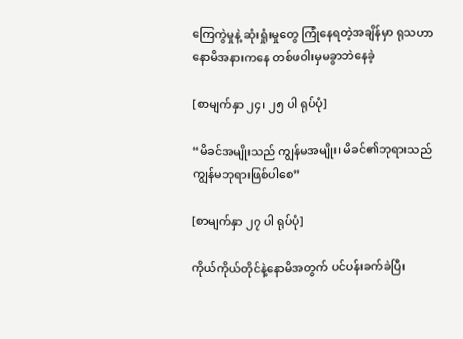ကြေကွဲမှုနဲ့ ဆုံးရှုံးမှုတွေ ကြုံနေရတဲ့အချိန်မှာ ရုသဟာ နောမိအနားကနေ တစ်ဖဝါးမှမခွာဘဲနေခဲ့

[စာမျက်နှာ ၂၄၊ ၂၅ ပါ ရုပ်ပုံ]

“မိခင်အမျိုးသည် ကျွန်မအမျိုး၊ မိခင်၏ဘုရားသည် ကျွန်မဘုရားဖြစ်ပါစေ”

[စာမျက်နှာ ၂၇ ပါ ရုပ်ပုံ]

ကိုယ်ကိုယ်တိုင်နဲ့နောမိအတွက် ပင်ပန်းခက်ခဲပြီး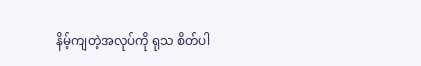နိမ့်ကျတဲ့အလုပ်ကို ရုသ စိတ်ပါ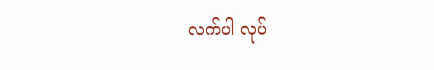လက်ပါ လုပ်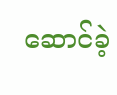ဆောင်ခဲ့